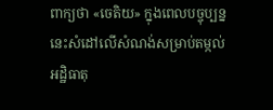ពាក្យថា «ចេតិយ» ក្នុងពេលបច្ចុប្បន្ននេះសំដៅលើសំណង់សម្រាប់តម្កល់អដ្ឋិធាតុ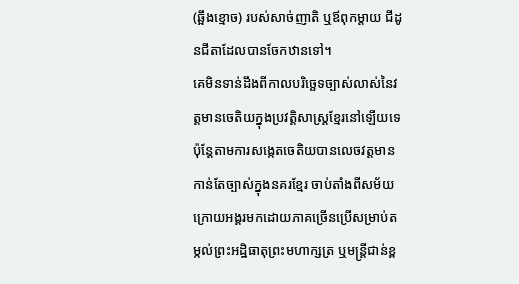(ឆ្អឹងខ្មោច) របស់សាច់ញាតិ ឬឪពុកម្ដាយ ជីដូនជីតាដែលបានចែកឋានទៅ។
គេមិនទាន់ដឹងពីកាលបរិច្ឆេទច្បាស់លាស់នៃវត្តមានចេតិយក្នុងប្រវត្តិសាស្ត្រខ្មែរនៅឡើយទេ ប៉ុន្តែតាមការសង្កេតចេតិយបានលេចវត្តមានកាន់តែច្បាស់ក្នុងនគរខ្មែរ ចាប់តាំងពីសម័យក្រោយអង្គរមកដោយភាគច្រើនប្រើសម្រាប់តម្កល់ព្រះអដ្ឋិធាតុព្រះមហាក្សត្រ ឬមន្ត្រីជាន់ខ្ព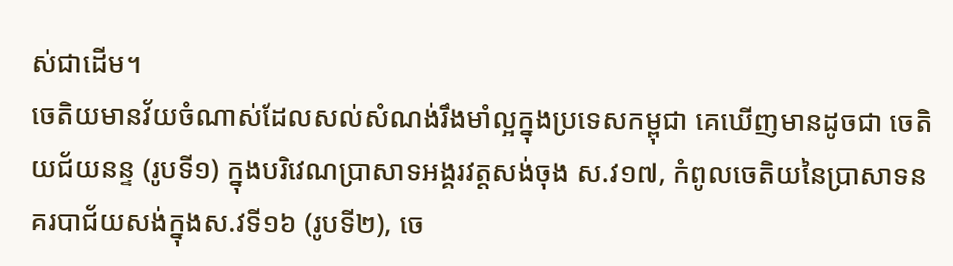ស់ជាដើម។
ចេតិយមានវ័យចំណាស់ដែលសល់សំណង់រឹងមាំល្អក្នុងប្រទេសកម្ពុជា គេឃើញមានដូចជា ចេតិយជ័យនន្ទ (រូបទី១) ក្នុងបរិវេណប្រាសាទអង្គរវត្តសង់ចុង ស.វ១៧, កំពូលចេតិយនៃប្រាសាទនគរបាជ័យសង់ក្នុងស.វទី១៦ (រូបទី២), ចេ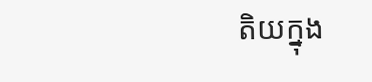តិយក្នុង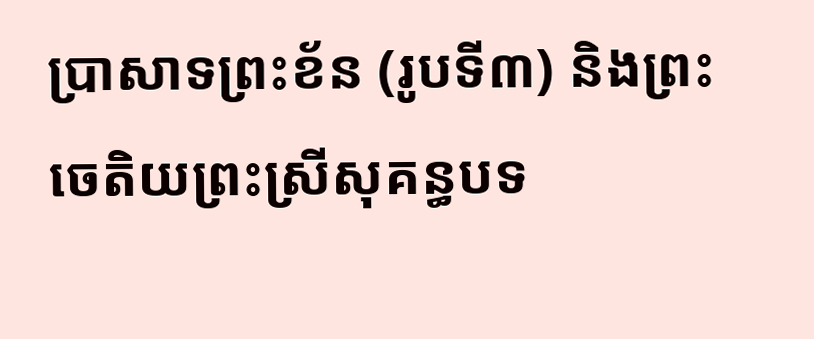ប្រាសាទព្រះខ័ន (រូបទី៣) និងព្រះចេតិយព្រះស្រីសុគន្ធបទ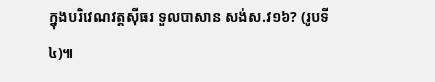ក្នុងបរិវេណវត្តស៊ីធរ ទួលបាសាន សង់ស.វ១៦? (រូបទី៤)៕